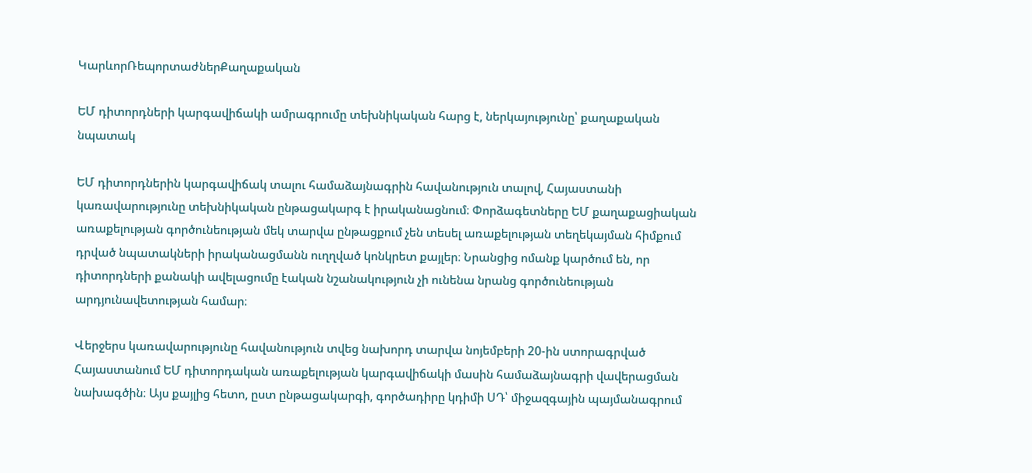ԿարևորՌեպորտաժներՔաղաքական

ԵՄ դիտորդների կարգավիճակի ամրագրումը տեխնիկական հարց է, ներկայությունը՝ քաղաքական նպատակ

ԵՄ դիտորդներին կարգավիճակ տալու համաձայնագրին հավանություն տալով, Հայաստանի կառավարությունը տեխնիկական ընթացակարգ է իրականացնում։ Փորձագետները ԵՄ քաղաքացիական առաքելության գործունեության մեկ տարվա ընթացքում չեն տեսել առաքելության տեղեկայման հիմքում դրված նպատակների իրականացմանն ուղղված կոնկրետ քայլեր։ Նրանցից ոմանք կարծում են, որ դիտորդների քանակի ավելացումը էական նշանակություն չի ունենա նրանց գործունեության արդյունավետության համար։

Վերջերս կառավարությունը հավանություն տվեց նախորդ տարվա նոյեմբերի 20-ին ստորագրված Հայաստանում ԵՄ դիտորդական առաքելության կարգավիճակի մասին համաձայնագրի վավերացման նախագծին։ Այս քայլից հետո, ըստ ընթացակարգի, գործադիրը կդիմի ՍԴ՝ միջազգային պայմանագրում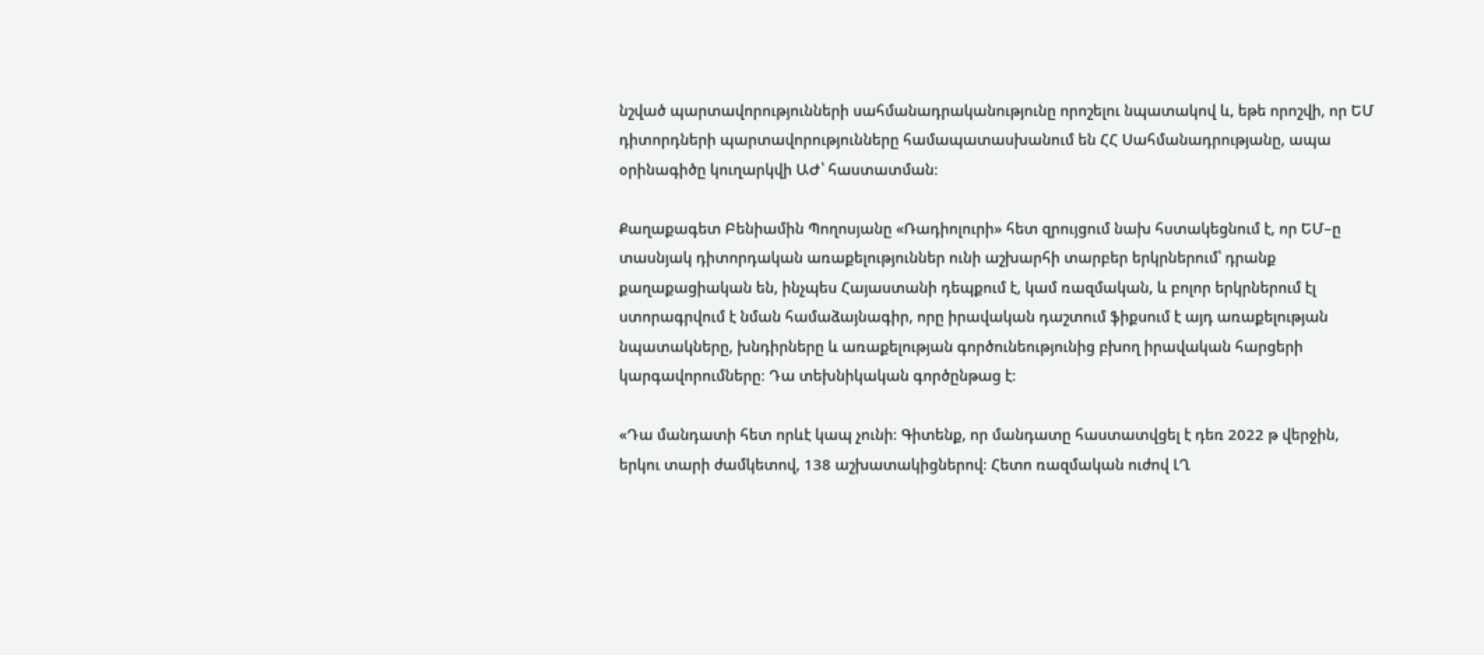նշված պարտավորությունների սահմանադրականությունը որոշելու նպատակով և, եթե որոշվի, որ ԵՄ դիտորդների պարտավորությունները համապատասխանում են ՀՀ Սահմանադրությանը, ապա օրինագիծը կուղարկվի ԱԺ՝ հաստատման։

Քաղաքագետ Բենիամին Պողոսյանը «Ռադիոլուրի» հետ զրույցում նախ հստակեցնում է, որ ԵՄ–ը տասնյակ դիտորդական առաքելություններ ունի աշխարհի տարբեր երկրներում՝ դրանք քաղաքացիական են, ինչպես Հայաստանի դեպքում է, կամ ռազմական, և բոլոր երկրներում էլ ստորագրվում է նման համաձայնագիր, որը իրավական դաշտում ֆիքսում է այդ առաքելության նպատակները, խնդիրները և առաքելության գործունեությունից բխող իրավական հարցերի կարգավորումները։ Դա տեխնիկական գործընթաց է։

«Դա մանդատի հետ որևէ կապ չունի։ Գիտենք, որ մանդատը հաստատվցել է դեռ 2022 թ վերջին, երկու տարի ժամկետով, 138 աշխատակիցներով։ Հետո ռազմական ուժով ԼՂ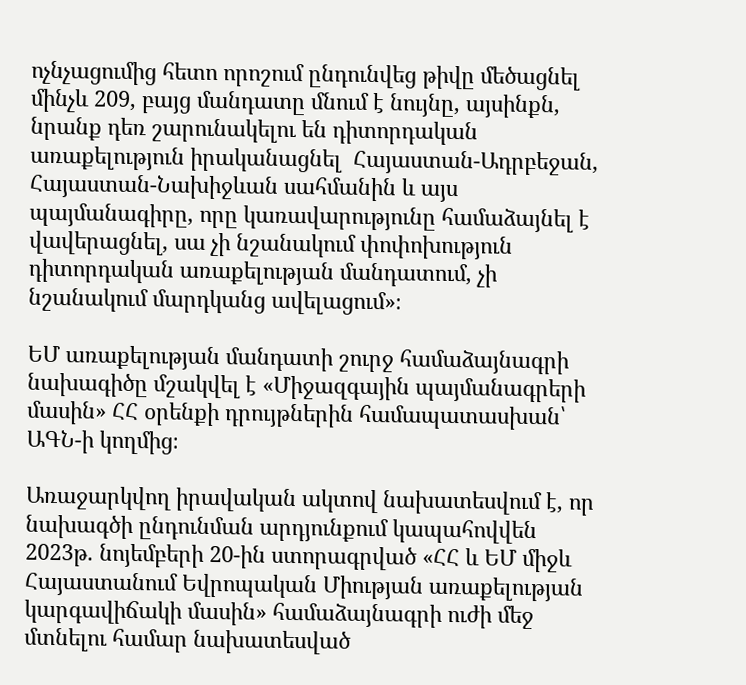ոչնչացումից հետո որոշում ընդունվեց թիվը մեծացնել մինչև 209, բայց մանդատը մնում է նույնը, այսինքն, նրանք դեռ շարունակելու են դիտորդական առաքելություն իրականացնել  Հայաստան-Ադրբեջան, Հայաստան-Նախիջևան սահմանին և այս պայմանագիրը, որը կառավարությունը համաձայնել է վավերացնել, սա չի նշանակում փոփոխություն դիտորդական առաքելության մանդատում, չի նշանակում մարդկանց ավելացում»։

ԵՄ առաքելության մանդատի շուրջ համաձայնագրի նախագիծը մշակվել է «Միջազգային պայմանագրերի մասին» ՀՀ օրենքի դրույթներին համապատասխան՝ ԱԳՆ-ի կողմից։

Առաջարկվող իրավական ակտով նախատեսվում է, որ նախագծի ընդունման արդյունքում կապահովվեն 2023թ. նոյեմբերի 20-ին ստորագրված «ՀՀ և ԵՄ միջև Հայաստանում Եվրոպական Միության առաքելության կարգավիճակի մասին» համաձայնագրի ուժի մեջ մտնելու համար նախատեսված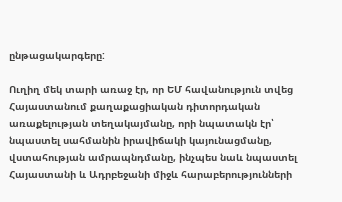ընթացակարգերը:

Ուղիղ մեկ տարի առաջ էր, որ ԵՄ հավանություն տվեց Հայաստանում քաղաքացիական դիտորդական առաքելության տեղակայմանը, որի նպատակն էր՝ նպաստել սահմանին իրավիճակի կայունացմանը, վստահության ամրապնդմանը, ինչպես նաև նպաստել Հայաստանի և Ադրբեջանի միջև հարաբերությունների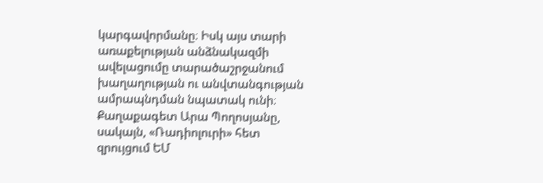կարգավորմանը։ Իսկ այս տարի առաքելության անձնակազմի ավելացումը տարածաշրջանում խաղաղության ու անվտանգության ամրապնդման նպատակ ունի։ Քաղաքագետ Արա Պողոսյանը, սակայն, «Ռադիոլուրի» հետ զրույցում ԵՄ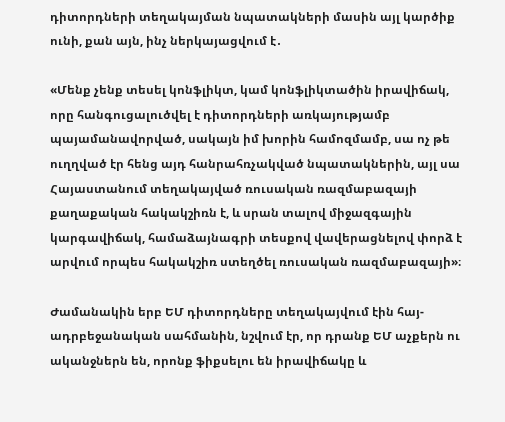դիտորդների տեղակայման նպատակների մասին այլ կարծիք ունի, քան այն, ինչ ներկայացվում է․

«Մենք չենք տեսել կոնֆլիկտ, կամ կոնֆլիկտածին իրավիճակ, որը հանգուցալուծվել է դիտորդների առկայությամբ պայամանավորված, սակայն իմ խորին համոզմամբ, սա ոչ թե ուղղված էր հենց այդ հանրահռչակված նպատակներին, այլ սա Հայաստանում տեղակայված ռուսական ռազմաբազայի քաղաքական հակակշիռն է, և սրան տալով միջազգային կարգավիճակ, համաձայնագրի տեսքով վավերացնելով փորձ է արվում որպես հակակշիռ ստեղծել ռուսական ռազմաբազայի»։

Ժամանակին երբ ԵՄ դիտորդները տեղակայվում էին հայ-ադրբեջանական սահմանին, նշվում էր, որ դրանք ԵՄ աչքերն ու ականջներն են, որոնք ֆիքսելու են իրավիճակը և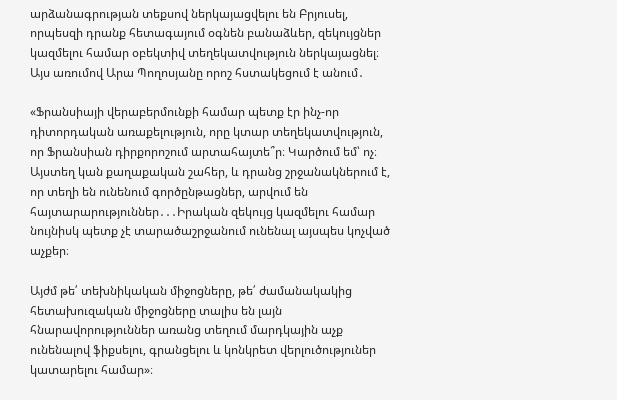արձանագրության տեքսով ներկայացվելու են Բրյուսել, որպեսզի դրանք հետագայում օգնեն բանաձևեր, զեկույցներ կազմելու համար օբեկտիվ տեղեկատվություն ներկայացնել։ Այս առումով Արա Պողոսյանը որոշ հստակեցում է անում․

«Ֆրանսիայի վերաբերմունքի համար պետք էր ինչ-որ դիտորդական առաքելություն, որը կտար տեղեկատվություն, որ Ֆրանսիան դիրքորոշում արտահայտե՞ր։ Կարծում եմ՝ ոչ։ Այստեղ կան քաղաքական շահեր, և դրանց շրջանակներում է, որ տեղի են ունենում գործընթացներ, արվում են հայտարարություններ․․․Իրական զեկույց կազմելու համար նույնիսկ պետք չէ տարածաշրջանում ունենալ այսպես կոչված աչքեր։

Այժմ թե՛ տեխնիկական միջոցները, թե՛ ժամանակակից հետախուզական միջոցները տալիս են լայն հնարավորություններ առանց տեղում մարդկային աչք ունենալով ֆիքսելու, գրանցելու և կոնկրետ վերլուծություներ կատարելու համար»։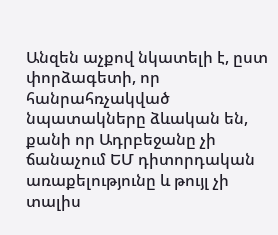Անզեն աչքով նկատելի է, ըստ փորձագետի, որ հանրահռչակված նպատակները ձևական են, քանի որ Ադրբեջանը չի ճանաչում ԵՄ դիտորդական առաքելությունը և թույլ չի տալիս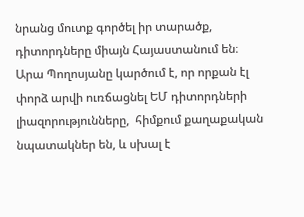նրանց մուտք գործել իր տարածք, դիտորդները միայն Հայաստանում են։ Արա Պողոսյանը կարծում է, որ որքան էլ փորձ արվի ուռճացնել ԵՄ դիտորդների լիազորությունները,  հիմքում քաղաքական նպատակներ են, և սխալ է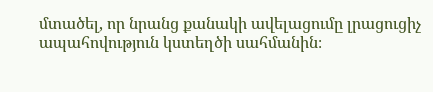մտածել, որ նրանց քանակի ավելացումը լրացուցիչ ապահովություն կստեղծի սահմանին։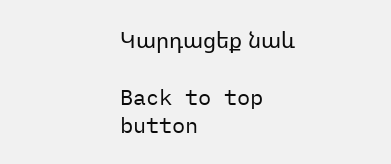Կարդացեք նաև

Back to top button